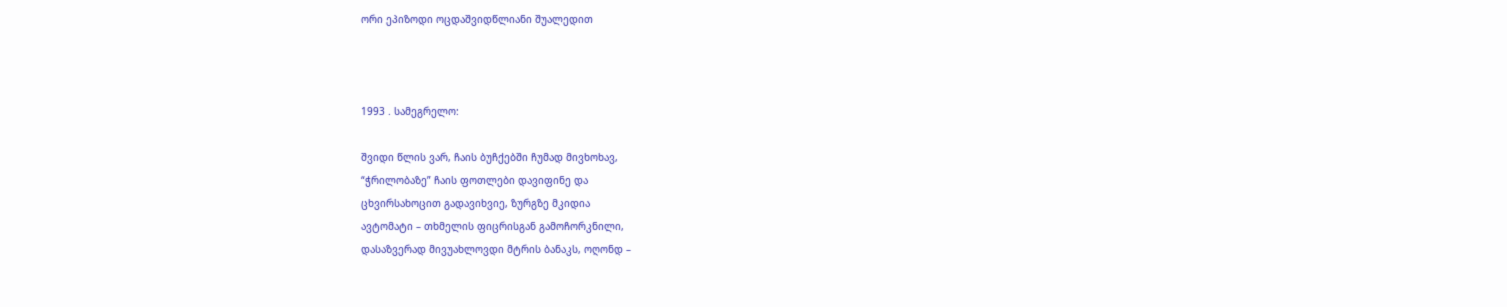ორი ეპიზოდი ოცდაშვიდწლიანი შუალედით



1993 . სამეგრელო:

შვიდი წლის ვარ, ჩაის ბუჩქებში ჩუმად მივხოხავ,
“ჭრილობაზე” ჩაის ფოთლები დავიფინე და
ცხვირსახოცით გადავიხვიე, ზურგზე მკიდია
ავტომატი – თხმელის ფიცრისგან გამოჩორკნილი,
დასაზვერად მივუახლოვდი მტრის ბანაკს, ოღონდ –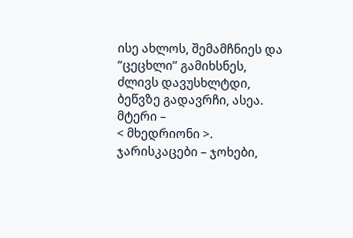ისე ახლოს, შემამჩნიეს და “ცეცხლი” გამიხსნეს,
ძლივს დავუსხლტდი, ბეწვზე გადავრჩი, ასეა. მტერი –
< მხედრიონი >. ჯარისკაცები – ჯოხები,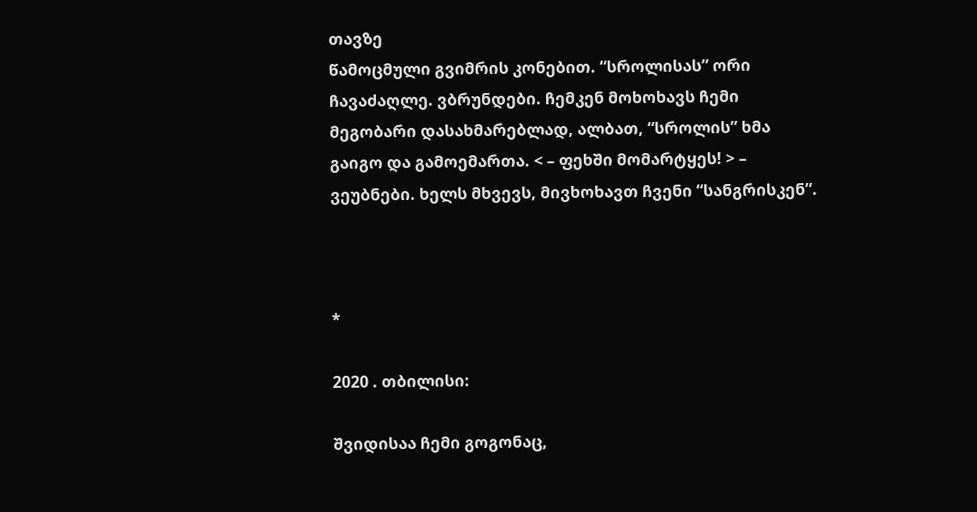თავზე
წამოცმული გვიმრის კონებით. “სროლისას” ორი
ჩავაძაღლე. ვბრუნდები. ჩემკენ მოხოხავს ჩემი
მეგობარი დასახმარებლად, ალბათ, “სროლის” ხმა
გაიგო და გამოემართა. < – ფეხში მომარტყეს! > –
ვეუბნები. ხელს მხვევს, მივხოხავთ ჩვენი “სანგრისკენ”.



*

2020 . თბილისი:

შვიდისაა ჩემი გოგონაც,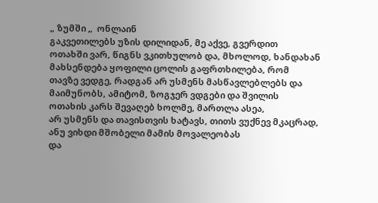„ ზუმში „  ონლაინ
გაკვეთილებს უზის დილიდან, მე აქვე, გვერდით
ოთახში ვარ, წიგნს ვკითხულობ და, მხოლოდ, ხანდახან
მახსენდება ყოფილი ცოლის გაფრთხილება, რომ
თავზე ვედგე, რადგან არ უსმენს მასწავლებლებს და
მაიმუნობს, ამიტომ, ზოგჯერ ვდგები და შვილის
ოთახის კარს შევაღებ ხოლმე, მართლა ასეა,
არ უსმენს და თავისთვის ხატავს, თითს ვუქნევ მკაცრად,
ანუ ვიხდი მშობელი მამის მოვალეობას
და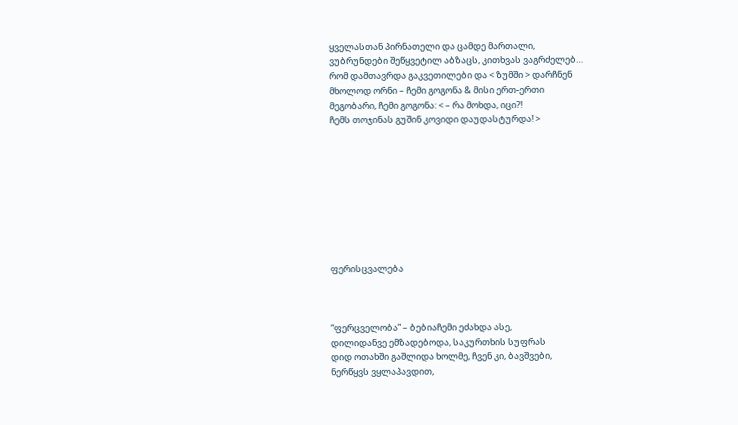ყველასთან პირნათელი და ცამდე მართალი,
ვუბრუნდები შეწყვეტილ აბზაცს, კითხვას ვაგრძელებ…
რომ დამთავრდა გაკვეთილები და < ზუმში > დარჩნენ
მხოლოდ ორნი – ჩემი გოგონა & მისი ერთ-ერთი
მეგობარი, ჩემი გოგონა: < – რა მოხდა, იცი?!
ჩემს თოჯინას გუშინ კოვიდი დაუდასტურდა! >









ფერისცვალება



“ფერცველობა” – ბებიაჩემი ეძახდა ასე,
დილიდანვე ემზადებოდა, საკურთხის სუფრას
დიდ ოთახში გაშლიდა ხოლმე, ჩვენ კი, ბავშვები,
ნერწყვს ვყლაპავდით,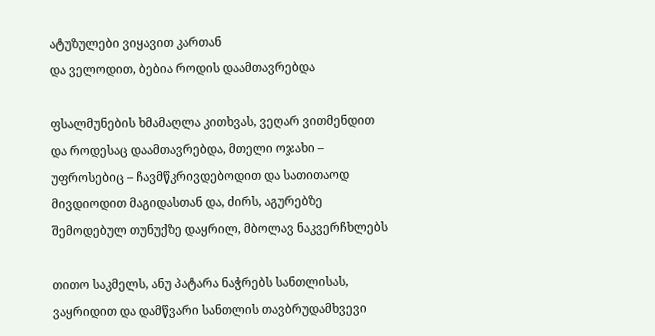ატუზულები ვიყავით კართან
და ველოდით, ბებია როდის დაამთავრებდა

ფსალმუნების ხმამაღლა კითხვას, ვეღარ ვითმენდით
და როდესაც დაამთავრებდა, მთელი ოჯახი –
უფროსებიც – ჩავმწკრივდებოდით და სათითაოდ
მივდიოდით მაგიდასთან და, ძირს, აგურებზე
შემოდებულ თუნუქზე დაყრილ, მბოლავ ნაკვერჩხლებს

თითო საკმელს, ანუ პატარა ნაჭრებს სანთლისას,
ვაყრიდით და დამწვარი სანთლის თავბრუდამხვევი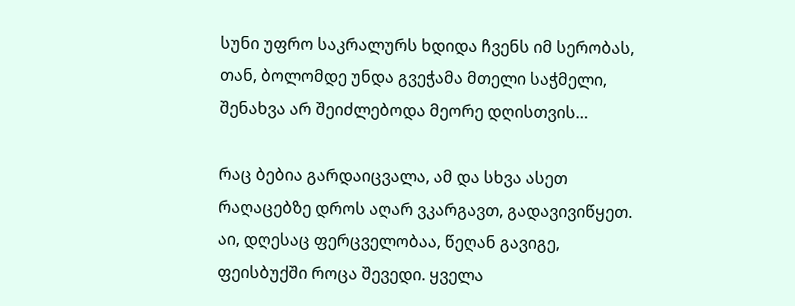სუნი უფრო საკრალურს ხდიდა ჩვენს იმ სერობას,
თან, ბოლომდე უნდა გვეჭამა მთელი საჭმელი,
შენახვა არ შეიძლებოდა მეორე დღისთვის…

რაც ბებია გარდაიცვალა, ამ და სხვა ასეთ
რაღაცებზე დროს აღარ ვკარგავთ, გადავივიწყეთ.
აი, დღესაც ფერცველობაა, წეღან გავიგე,
ფეისბუქში როცა შევედი. ყველა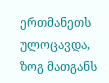ერთმანეთს
ულოცავდა, ზოგ მათგანს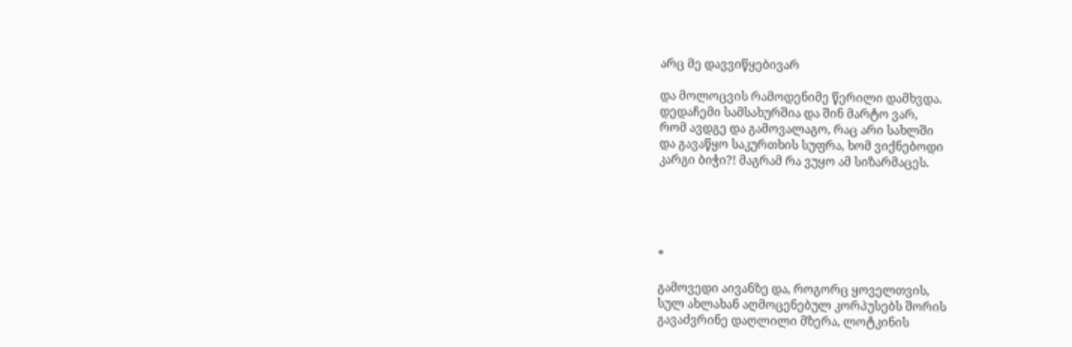არც მე დავვიწყებივარ

და მოლოცვის რამოდენიმე წერილი დამხვდა.
დედაჩემი სამსახურშია და შინ მარტო ვარ,
რომ ავდგე და გამოვალაგო, რაც არი სახლში
და გავაწყო საკურთხის სუფრა, ხომ ვიქნებოდი
კარგი ბიჭი?! მაგრამ რა ვუყო ამ სიზარმაცეს.





*

გამოვედი აივანზე და, როგორც ყოველთვის,
სულ ახლახან აღმოცენებულ კორპუსებს შორის
გავაძვრინე დაღლილი მზერა, ლოტკინის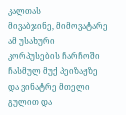კალთას
მივაბჯინე, მიმოვატარე ამ უსახური
კორპუსების ჩარჩოში ჩასმულ მუქ პეიზაჟზე
და ვინატრე მთელი გულით და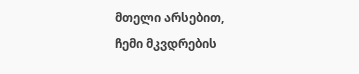მთელი არსებით,
ჩემი მკვდრების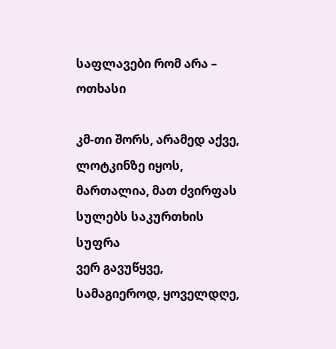საფლავები რომ არა – ოთხასი

კმ-თი შორს, არამედ აქვე, ლოტკინზე იყოს,
მართალია, მათ ძვირფას სულებს საკურთხის სუფრა
ვერ გავუწყვე, სამაგიეროდ, ყოველდღე,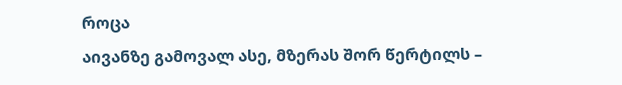როცა
აივანზე გამოვალ ასე, მზერას შორ წერტილს –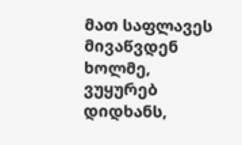მათ საფლავეს მივაწვდენ ხოლმე, ვუყურებ დიდხანს,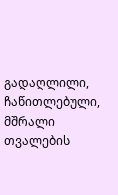გადაღლილი, ჩაწითლებული, მშრალი თვალების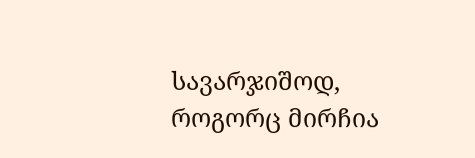სავარჯიშოდ, როგორც მირჩია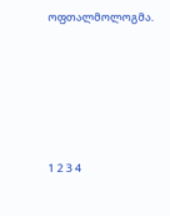ოფთალმოლოგმა.









1 2 3 4